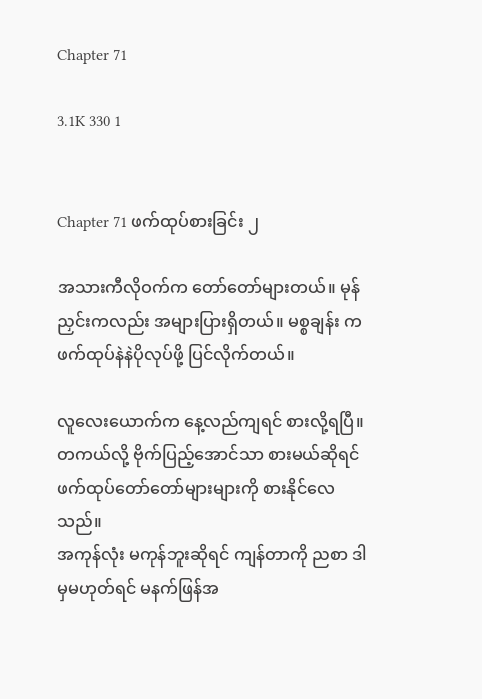Chapter 71

3.1K 330 1


Chapter 71 ဖက်ထုပ်စားခြင်း ၂

အသားကီလိုဝက်က တော်တော်များတယ်။ မုန်ညှင်းကလည်း အများပြားရှိတယ်။ မစ္စချန်း က ဖက်ထုပ်နဲနဲပိုလုပ်ဖို့ ပြင်လိုက်တယ်။

လူလေးယောက်က နေ့လည်ကျရင် စားလို့ရပြီ။ တကယ်လို့ ဗိုက်ပြည့်အောင်သာ စားမယ်ဆိုရင်
ဖက်ထုပ်တော်တော်များများကို စားနိုင်လေသည်။
အကုန်လုံး မကုန်ဘူးဆိုရင် ကျန်တာကို ညစာ ဒါမှမဟုတ်ရင် မနက်ဖြန်အ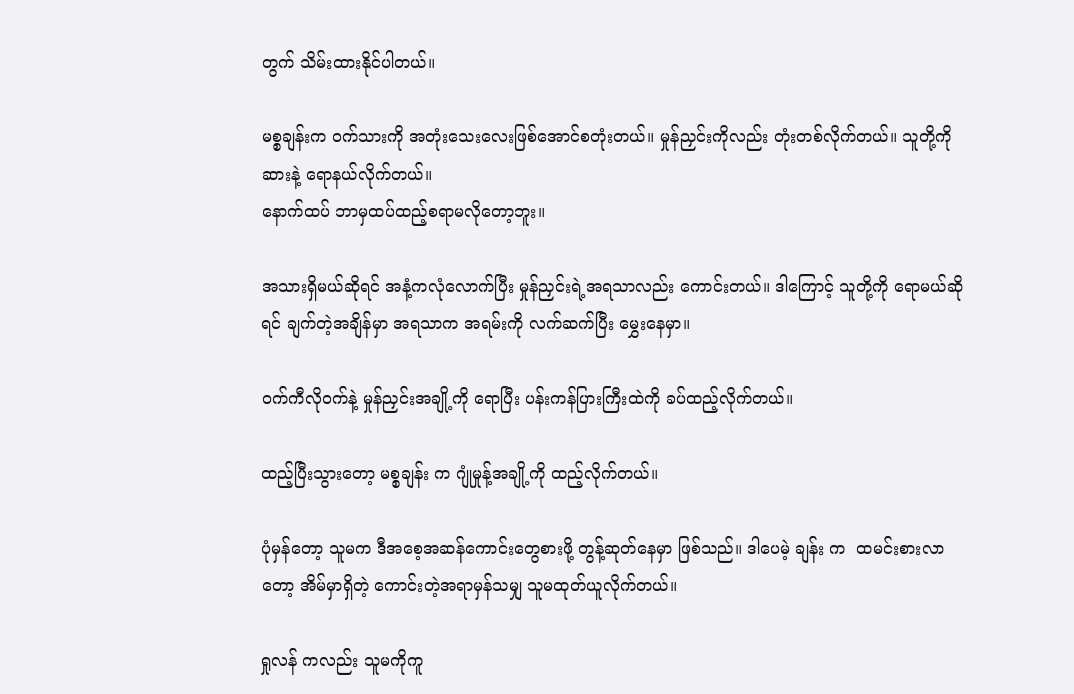တွက် သိမ်းထားနိုင်ပါတယ်။

မစ္စချန်းက ဝက်သားကို အတုံးသေးလေးဖြစ်အောင်စတုံးတယ်။ မှုန်ညှင်းကိုလည်း တုံးတစ်လိုက်တယ်။ သူတို့ကိုဆားနဲ့ ရောနယ်လိုက်တယ်။
နောက်ထပ် ဘာမှထပ်ထည့်စရာမလိုတော့ဘူး။

အသားရှိမယ်ဆိုရင် အနံ့ကလုံလောက်ပြီး မှုန်ညှင်းရဲ့အရသာလည်း ကောင်းတယ်။ ဒါကြောင့် သူတို့ကို ရောမယ်ဆိုရင် ချက်တဲ့အချိန်မှာ အရသာက အရမ်းကို လက်ဆက်ပြီး မွှေးနေမှာ။

ဝက်ကီလိုဝက်နဲ့ မှုန်ညှင်းအချို့ကို ရောပြီး ပန်းကန်ပြားကြီးထဲကို ခပ်ထည့်လိုက်တယ်။

ထည့်ပြီးသွားတော့ မစ္စချန်း က ဂျုံမှုန့်အချို့ကို ထည့်လိုက်တယ်။

ပုံမှန်တော့ သူမက ဒီအစေ့အဆန်ကောင်းတွေစားဖို့ တွန့်ဆုတ်နေမှာ ဖြစ်သည်။ ဒါပေမဲ့ ချန်း က  ထမင်းစားလာတော့ အိမ်မှာရှိတဲ့ ကောင်းတဲ့အရာမှန်သမျှ သူမထုတ်ယူလိုက်တယ်။

ရှုလန် ကလည်း သူမကိုကူ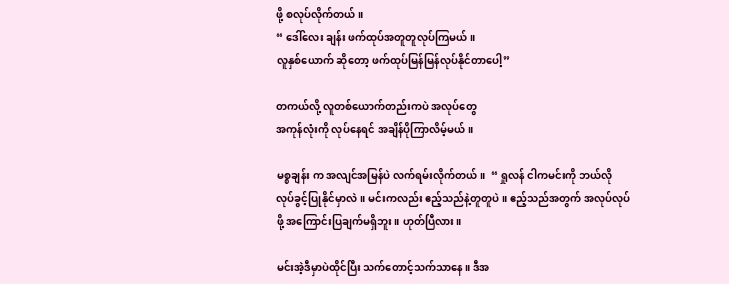ဖို့ စလုပ်လိုက်တယ်။
“ ဒေါ်လေး ချန်း ဖက်ထုပ်အတူတူလုပ်ကြမယ်‌။
လူနှစ်ယောက် ဆိုတော့ ဖက်ထုပ်မြန်မြန်လုပ်နိုင်တာပေါ့”

တကယ်လို့ လူတစ်ယောက်တည်းကပဲ အလုပ်တွေ
အကုန်လုံးကို လုပ်နေရင် အချိန်ပိုကြာလိမ့်မယ်။

မစ္စချန်း က အလျင်အမြန်ပဲ လက်ရမ်းလိုက်တယ်။  “ ရှုလန် ငါကမင်းကို ဘယ်လို လုပ်ခွင့်ပြုနိုင်မှာလဲ။ မင်းကလည်း ဧည့်သည်နဲ့တူတူပဲ။ ဧည့်သည်အတွက် အလုပ်လုပ်ဖို့ အကြောင်းပြချက်မရှိဘူး။ ဟုတ်ပြီလား။

မင်းအဲ့ဒီမှာပဲထိုင်ပြီး သက်တောင့်သက်သာနေ။ ဒီအ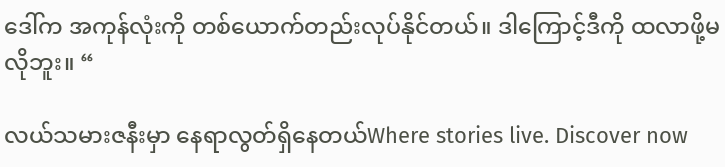ဒေါ်က အကုန်လုံးကို တစ်ယောက်တည်းလုပ်နိုင်တယ်။ ဒါကြောင့်ဒီကို ထလာဖို့မလိုဘူး။ “

လယ်သမားဇနီးမှာ နေရာလွတ်ရှိနေတယ်Where stories live. Discover now